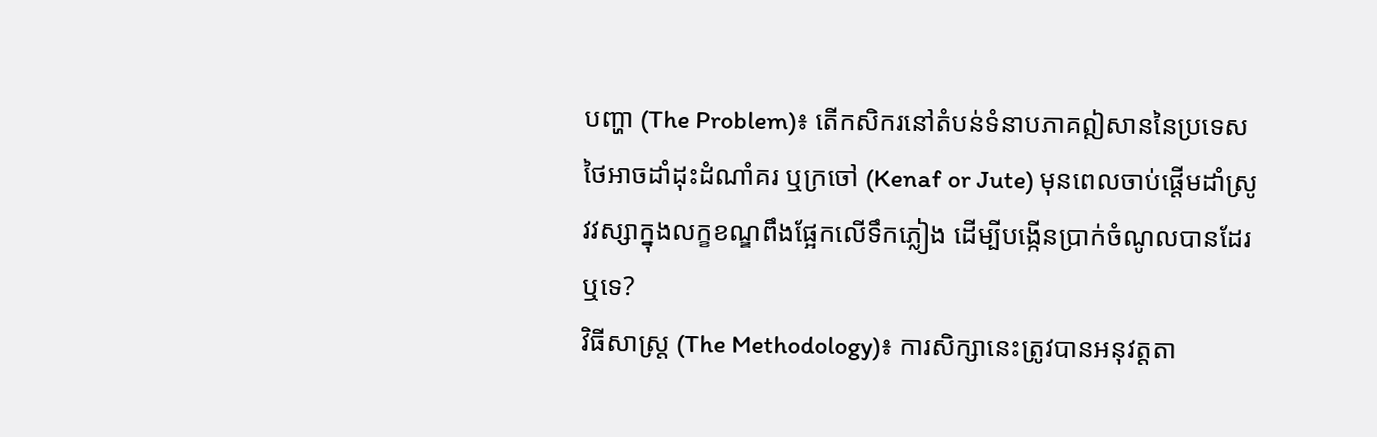បញ្ហា (The Problem)៖ តើកសិករនៅតំបន់ទំនាបភាគឦសាននៃប្រទេសថៃអាចដាំដុះដំណាំគរ ឬក្រចៅ (Kenaf or Jute) មុនពេលចាប់ផ្តើមដាំស្រូវវស្សាក្នុងលក្ខខណ្ឌពឹងផ្អែកលើទឹកភ្លៀង ដើម្បីបង្កើនប្រាក់ចំណូលបានដែរឬទេ?
វិធីសាស្ត្រ (The Methodology)៖ ការសិក្សានេះត្រូវបានអនុវត្តតា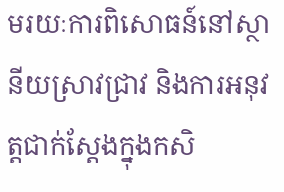មរយៈការពិសោធន៍នៅស្ថានីយស្រាវជ្រាវ និងការអនុវត្តជាក់ស្តែងក្នុងកសិ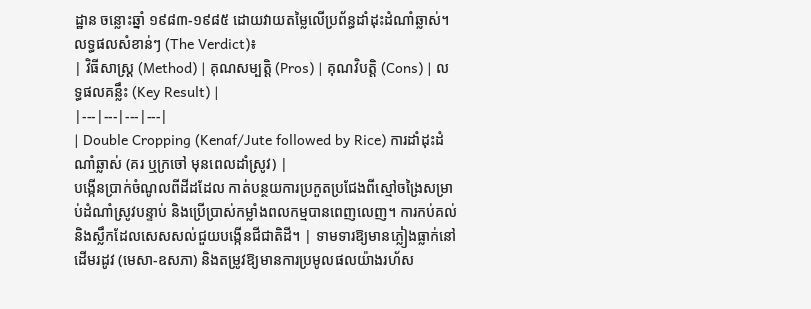ដ្ឋាន ចន្លោះឆ្នាំ ១៩៨៣-១៩៨៥ ដោយវាយតម្លៃលើប្រព័ន្ធដាំដុះដំណាំឆ្លាស់។
លទ្ធផលសំខាន់ៗ (The Verdict)៖
| វិធីសាស្ត្រ (Method) | គុណសម្បត្តិ (Pros) | គុណវិបត្តិ (Cons) | លទ្ធផលគន្លឹះ (Key Result) |
|---|---|---|---|
| Double Cropping (Kenaf/Jute followed by Rice) ការដាំដុះដំណាំឆ្លាស់ (គរ ឬក្រចៅ មុនពេលដាំស្រូវ) |
បង្កើនប្រាក់ចំណូលពីដីដដែល កាត់បន្ថយការប្រកួតប្រជែងពីស្មៅចង្រៃសម្រាប់ដំណាំស្រូវបន្ទាប់ និងប្រើប្រាស់កម្លាំងពលកម្មបានពេញលេញ។ ការកប់គល់និងស្លឹកដែលសេសសល់ជួយបង្កើនជីជាតិដី។ | ទាមទារឱ្យមានភ្លៀងធ្លាក់នៅដើមរដូវ (មេសា-ឧសភា) និងតម្រូវឱ្យមានការប្រមូលផលយ៉ាងរហ័ស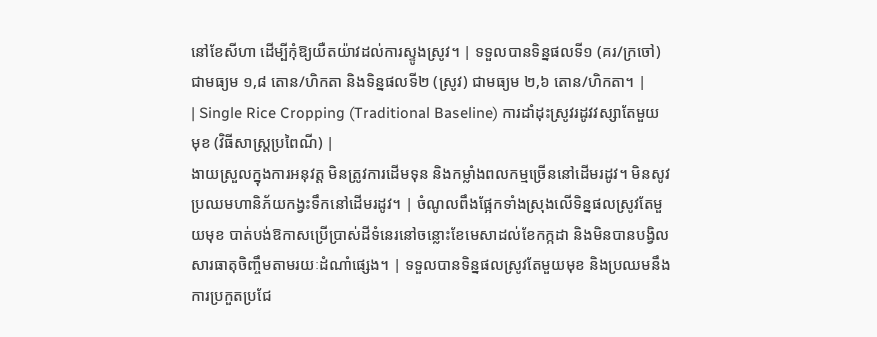នៅខែសីហា ដើម្បីកុំឱ្យយឺតយ៉ាវដល់ការស្ទូងស្រូវ។ | ទទួលបានទិន្នផលទី១ (គរ/ក្រចៅ) ជាមធ្យម ១,៨ តោន/ហិកតា និងទិន្នផលទី២ (ស្រូវ) ជាមធ្យម ២,៦ តោន/ហិកតា។ |
| Single Rice Cropping (Traditional Baseline) ការដាំដុះស្រូវរដូវវស្សាតែមួយមុខ (វិធីសាស្ត្រប្រពៃណី) |
ងាយស្រួលក្នុងការអនុវត្ត មិនត្រូវការដើមទុន និងកម្លាំងពលកម្មច្រើននៅដើមរដូវ។ មិនសូវប្រឈមហានិភ័យកង្វះទឹកនៅដើមរដូវ។ | ចំណូលពឹងផ្អែកទាំងស្រុងលើទិន្នផលស្រូវតែមួយមុខ បាត់បង់ឱកាសប្រើប្រាស់ដីទំនេរនៅចន្លោះខែមេសាដល់ខែកក្កដា និងមិនបានបង្វិលសារធាតុចិញ្ចឹមតាមរយៈដំណាំផ្សេង។ | ទទួលបានទិន្នផលស្រូវតែមួយមុខ និងប្រឈមនឹងការប្រកួតប្រជែ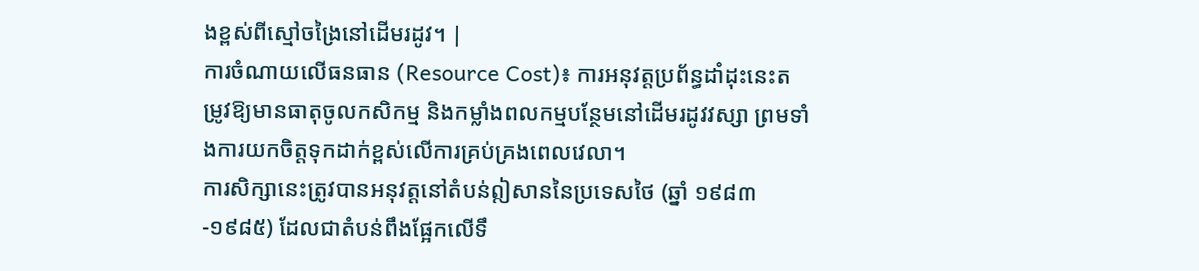ងខ្ពស់ពីស្មៅចង្រៃនៅដើមរដូវ។ |
ការចំណាយលើធនធាន (Resource Cost)៖ ការអនុវត្តប្រព័ន្ធដាំដុះនេះតម្រូវឱ្យមានធាតុចូលកសិកម្ម និងកម្លាំងពលកម្មបន្ថែមនៅដើមរដូវវស្សា ព្រមទាំងការយកចិត្តទុកដាក់ខ្ពស់លើការគ្រប់គ្រងពេលវេលា។
ការសិក្សានេះត្រូវបានអនុវត្តនៅតំបន់ឦសាននៃប្រទេសថៃ (ឆ្នាំ ១៩៨៣-១៩៨៥) ដែលជាតំបន់ពឹងផ្អែកលើទឹ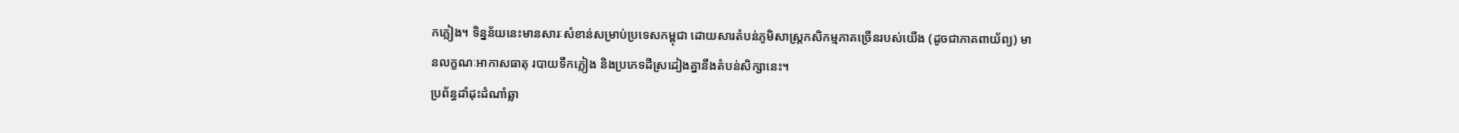កភ្លៀង។ ទិន្នន័យនេះមានសារៈសំខាន់សម្រាប់ប្រទេសកម្ពុជា ដោយសារតំបន់ភូមិសាស្ត្រកសិកម្មភាគច្រើនរបស់យើង (ដូចជាភាគពាយ័ព្យ) មានលក្ខណៈអាកាសធាតុ របាយទឹកភ្លៀង និងប្រភេទដីស្រដៀងគ្នានឹងតំបន់សិក្សានេះ។
ប្រព័ន្ធដាំដុះដំណាំឆ្លា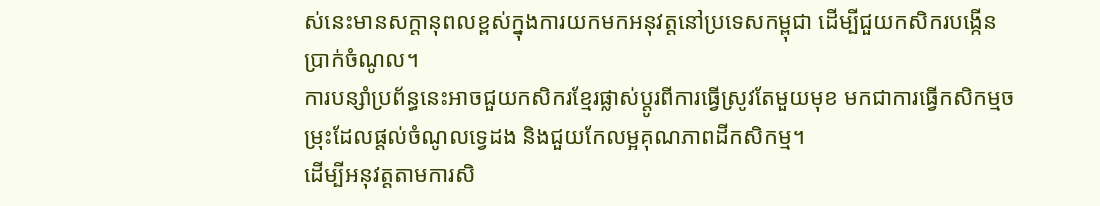ស់នេះមានសក្តានុពលខ្ពស់ក្នុងការយកមកអនុវត្តនៅប្រទេសកម្ពុជា ដើម្បីជួយកសិករបង្កើនប្រាក់ចំណូល។
ការបន្សាំប្រព័ន្ធនេះអាចជួយកសិករខ្មែរផ្លាស់ប្តូរពីការធ្វើស្រូវតែមួយមុខ មកជាការធ្វើកសិកម្មចម្រុះដែលផ្តល់ចំណូលទ្វេដង និងជួយកែលម្អគុណភាពដីកសិកម្ម។
ដើម្បីអនុវត្តតាមការសិ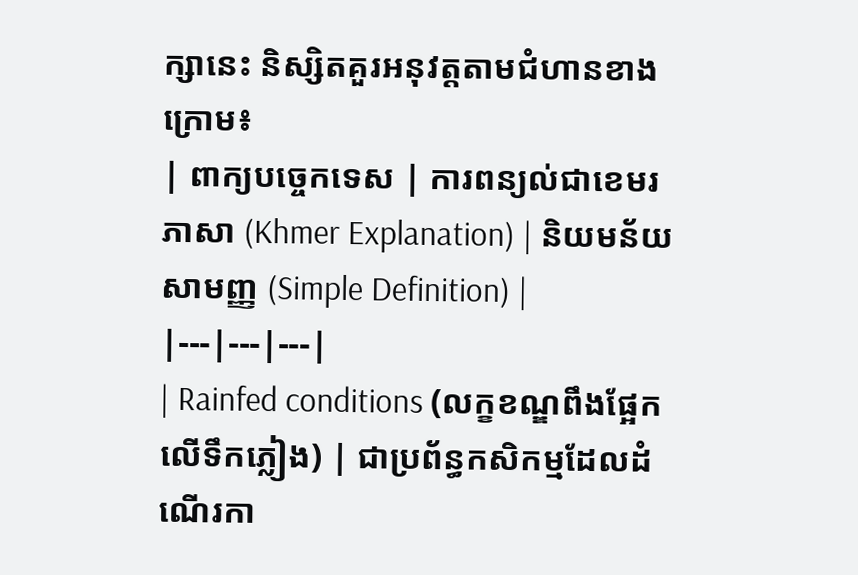ក្សានេះ និស្សិតគួរអនុវត្តតាមជំហានខាងក្រោម៖
| ពាក្យបច្ចេកទេស | ការពន្យល់ជាខេមរភាសា (Khmer Explanation) | និយមន័យសាមញ្ញ (Simple Definition) |
|---|---|---|
| Rainfed conditions (លក្ខខណ្ឌពឹងផ្អែកលើទឹកភ្លៀង) | ជាប្រព័ន្ធកសិកម្មដែលដំណើរកា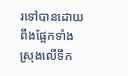រទៅបានដោយពឹងផ្អែកទាំងស្រុងលើទឹក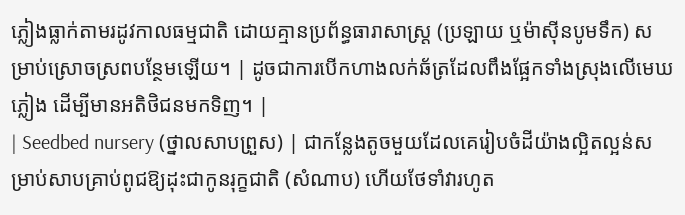ភ្លៀងធ្លាក់តាមរដូវកាលធម្មជាតិ ដោយគ្មានប្រព័ន្ធធារាសាស្ត្រ (ប្រឡាយ ឬម៉ាស៊ីនបូមទឹក) សម្រាប់ស្រោចស្រពបន្ថែមឡើយ។ | ដូចជាការបើកហាងលក់ឆ័ត្រដែលពឹងផ្អែកទាំងស្រុងលើមេឃភ្លៀង ដើម្បីមានអតិថិជនមកទិញ។ |
| Seedbed nursery (ថ្នាលសាបព្រួស) | ជាកន្លែងតូចមួយដែលគេរៀបចំដីយ៉ាងល្អិតល្អន់សម្រាប់សាបគ្រាប់ពូជឱ្យដុះជាកូនរុក្ខជាតិ (សំណាប) ហើយថែទាំវារហូត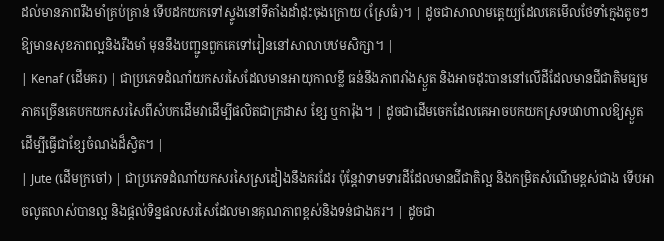ដល់មានភាពរឹងមាំគ្រប់គ្រាន់ ទើបដកយកទៅស្ទូងនៅទីតាំងដាំដុះចុងក្រោយ (ស្រែធំ)។ | ដូចជាសាលាមត្តេយ្យដែលគេមើលថែទាំក្មេងតូចៗឱ្យមានសុខភាពល្អនិងរឹងមាំ មុននឹងបញ្ជូនពួកគេទៅរៀននៅសាលាបឋមសិក្សា។ |
| Kenaf (ដើមគរ) | ជាប្រភេទដំណាំយកសរសៃដែលមានអាយុកាលខ្លី ធន់នឹងភាពរាំងស្ងួត និងអាចដុះបាននៅលើដីដែលមានជីជាតិមធ្យម ភាគច្រើនគេបកយកសរសៃពីសំបកដើមវាដើម្បីផលិតជាក្រដាស ខ្សែ ឬការ៉ុង។ | ដូចជាដើមចេកដែលគេអាចបកយកស្រទបវាហាលឱ្យស្ងួត ដើម្បីធ្វើជាខ្សែចំណងដ៏ស្វិត។ |
| Jute (ដើមក្រចៅ) | ជាប្រភេទដំណាំយកសរសៃស្រដៀងនឹងគរដែរ ប៉ុន្តែវាទាមទារដីដែលមានជីជាតិល្អ និងកម្រិតសំណើមខ្ពស់ជាង ទើបអាចលូតលាស់បានល្អ និងផ្តល់ទិន្នផលសរសៃដែលមានគុណភាពខ្ពស់និងទន់ជាងគរ។ | ដូចជា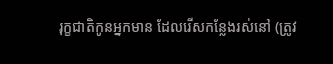រុក្ខជាតិកូនអ្នកមាន ដែលរើសកន្លែងរស់នៅ (ត្រូវ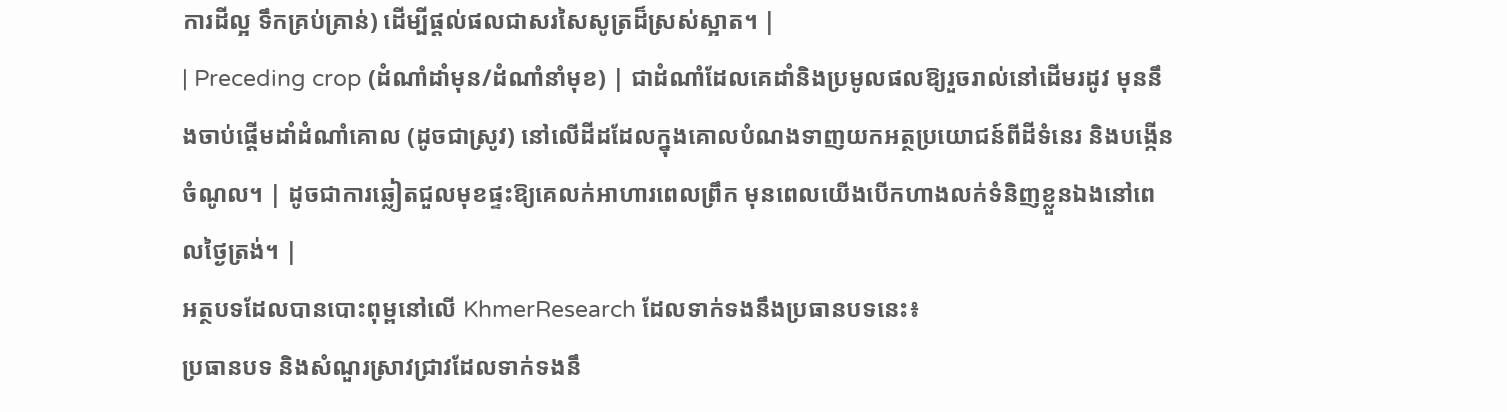ការដីល្អ ទឹកគ្រប់គ្រាន់) ដើម្បីផ្តល់ផលជាសរសៃសូត្រដ៏ស្រស់ស្អាត។ |
| Preceding crop (ដំណាំដាំមុន/ដំណាំនាំមុខ) | ជាដំណាំដែលគេដាំនិងប្រមូលផលឱ្យរួចរាល់នៅដើមរដូវ មុននឹងចាប់ផ្តើមដាំដំណាំគោល (ដូចជាស្រូវ) នៅលើដីដដែលក្នុងគោលបំណងទាញយកអត្ថប្រយោជន៍ពីដីទំនេរ និងបង្កើនចំណូល។ | ដូចជាការឆ្លៀតជួលមុខផ្ទះឱ្យគេលក់អាហារពេលព្រឹក មុនពេលយើងបើកហាងលក់ទំនិញខ្លួនឯងនៅពេលថ្ងៃត្រង់។ |
អត្ថបទដែលបានបោះពុម្ពនៅលើ KhmerResearch ដែលទាក់ទងនឹងប្រធានបទនេះ៖
ប្រធានបទ និងសំណួរស្រាវជ្រាវដែលទាក់ទងនឹ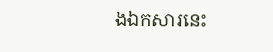ងឯកសារនេះ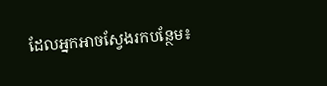ដែលអ្នកអាចស្វែងរកបន្ថែម៖